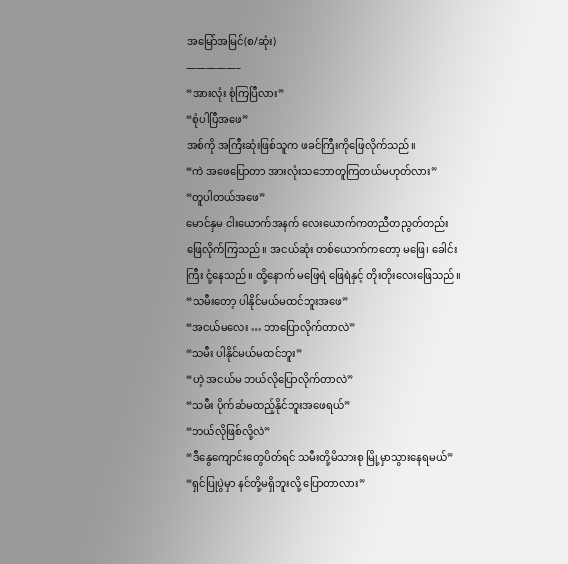အမြော်အမြင်(စ/ဆုံး)
—————–
“အားလုံး စုံကြပြီလား”
“စုံပါပြီအဖေ”
အစ်ကို အကြီးဆုံးဖြစ်သူက ဖခင်ကြီးကိုဖြေလိုက်သည်။
“ကဲ အဖေပြောတာ အားလုံးသဘောတူကြတယ်မဟုတ်လား”
“တူပါတယ်အဖေ”
မောင်နှမ ငါးယောက်အနက် လေးယောက်ကတညီတညွတ်တည်း ဖြေလိုက်ကြသည်။ အငယ်ဆုံး တစ်ယောက်ကတော့ မဖြေ၊ ခေါင်းကြီး ငုံ့နေသည်။ ထို့နောက် မဖြေရဲ ဖြေရဲနှင့် တိုးတိုးလေးဖြေသည်။
“သမီးတော့ ပါနိုင်မယ်မထင်ဘူးအဖေ”
“အငယ်မလေး … ဘာပြောလိုက်တာလဲ”
“သမီး ပါနိုင်မယ်မထင်ဘူး”
“ဟဲ့ အငယ်မ ဘယ်လိုပြောလိုက်တာလဲ”
“သမီး ပိုက်ဆံမထည့်နိုင်ဘူးအဖေရယ်”
“ဘယ်လိုဖြစ်လို့လဲ”
“ဒီနွေကျောင်းတွေပိတ်ရင် သမီးတို့မိသားစု မြို့မှာသွားနေရမယ်”
“ရှင်ပြုပွဲမှာ နင်တို့မရှိဘူးလို့ ပြောတာလား”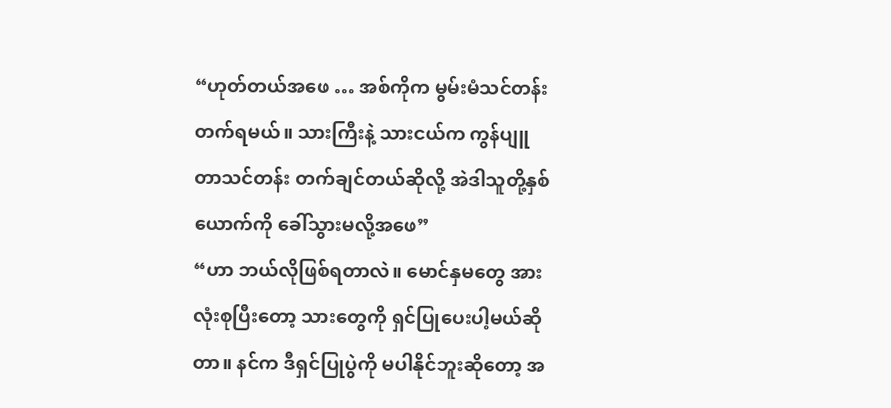“ဟုတ်တယ်အဖေ … အစ်ကိုက မွမ်းမံသင်တန်းတက်ရမယ်။ သားကြီးနဲ့ သားငယ်က ကွန်ပျူတာသင်တန်း တက်ချင်တယ်ဆိုလို့ အဲဒါသူတို့နှစ်ယောက်ကို ခေါ်သွားမလို့အဖေ”
“ဟာ ဘယ်လိုဖြစ်ရတာလဲ။ မောင်နှမတွေ အားလုံးစုပြီးတော့ သားတွေကို ရှင်ပြုပေးပါ့မယ်ဆိုတာ။ နင်က ဒီရှင်ပြုပွဲကို မပါနိုင်ဘူးဆိုတော့ အ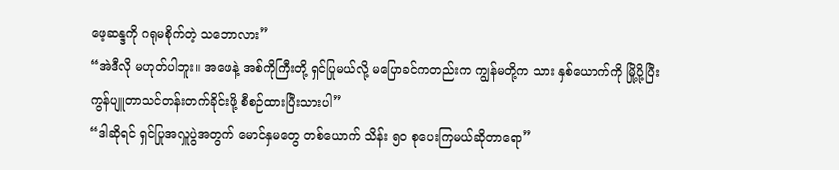ဖေ့ဆန္ဒကို ဂရုမစိုက်တဲ့ သဘောလား”
“အဲဒီလို မဟုတ်ပါဘူး။ အဖေနဲ့ အစ်ကိုကြီးတို့ ရှင်ပြုမယ်လို့ မပြောခင်ကတည်းက ကျွန်မတို့က သား နှစ်ယောက်ကို မြို့ပို့ပြီး ကွန်ပျူတာသင်တန်းတက်ခိုင်းဖို့ စီစဉ်ထားပြီးသားပါ”
“ဒါဆိုရင် ရှင်ပြုအလှူပွဲအတွက် မောင်နှမတွေ တစ်ယောက် သိန်း ၅၀ စုပေးကြမယ်ဆိုတာရော”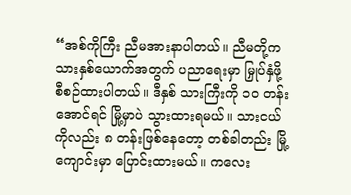“အစ်ကိုကြီး ညီမအားနာပါတယ်။ ညီမတို့က သားနှစ်ယောက်အတွက် ပညာရေးမှာ မြှုပ်နှံဖို့ စီစဉ်ထားပါတယ်။ ဒီနှစ် သားကြီးကို ၁၀ တန်းအောင်ရင် မြို့မှာပဲ သွားထားရမယ်။ သားငယ်ကိုလည်း ၈ တန်းဖြစ်နေတော့ တစ်ခါတည်း မြို့ကျောင်းမှာ ပြောင်းထားမယ်။ ကလေး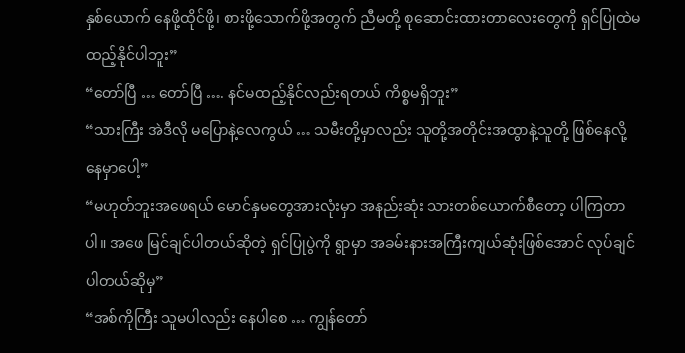နှစ်ယောက် နေဖို့ထိုင်ဖို့၊ စားဖို့သောက်ဖို့အတွက် ညီမတို့ စုဆောင်းထားတာလေးတွေကို ရှင်ပြုထဲမထည့်နိုင်ပါဘူး”
“တော်ပြီ … တော်ပြီ …. နင်မထည့်နိုင်လည်းရတယ် ကိစ္စမရှိဘူး”
“သားကြီး အဲဒီလို မပြောနဲ့လေကွယ် … သမီးတို့မှာလည်း သူတို့အတိုင်းအထွာနဲ့သူတို့ ဖြစ်နေလို့ နေမှာပေါ့”
“မဟုတ်ဘူးအဖေရယ် မောင်နှမတွေအားလုံးမှာ အနည်းဆုံး သားတစ်ယောက်စီတော့ ပါကြတာပါ။ အဖေ မြင်ချင်ပါတယ်ဆိုတဲ့ ရှင်ပြုပွဲကို ရွာမှာ အခမ်းနားအကြီးကျယ်ဆုံးဖြစ်အောင် လုပ်ချင်ပါတယ်ဆိုမှ”
“အစ်ကိုကြီး သူမပါလည်း နေပါစေ … ကျွန်တော်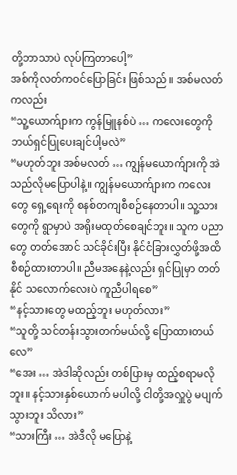တို့ဘာသာပဲ လုပ်ကြတာပေါ့”
အစ်ကိုလတ်ကဝင်ပြောခြင်း ဖြစ်သည်။ အစ်မလတ်ကလည်း
“သူ့ယောက်ျားက ကွန်မြူနစ်ပဲ … ကလေးတွေကို ဘယ်ရှင်ပြုပေးချင်ပါ့မလဲ”
“မဟုတ်ဘူး အစ်မလတ် … ကျွန်မယောက်ျားကို အဲသည်လိုမပြောပါနဲ့။ ကျွန်မယောက်ျားက ကလေးတွေ ရှေ့ရေးကို စနစ်တကျစီစဉ်နေတာပါ။ သူ့သားတွေကို ရွာမှာပဲ အရိုးမထုတ်စေချင်ဘူး။ သူက ပညာတွေ တတ်အောင် သင်ခိုင်းပြီး နိုင်ငံခြားလွှတ်ဖို့အထိ စီစဉ်ထားတာပါ။ ညီမအနေနဲ့လည်း ရှင်ပြုမှာ တတ်နိုင် သလောက်လေးပဲ ကူညီပါရစေ”
“နင့်သားတွေ မထည့်ဘူး မဟုတ်လား”
“သူတို့ သင်တန်းသွားတက်မယ်လို့ ပြောထားတယ်လေ”
“အေး … အဲဒါဆိုလည်း တစ်ပြားမှ ထည့်စရာမလိုဘူး။ နင့်သားနှစ်ယောက် မပါလို့ ငါတို့အလှူပွဲ မပျက် သွားဘူး သိလား”
“သားကြီး … အဲဒီလို မပြောနဲ့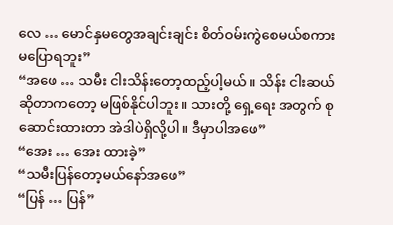လေ … မောင်နှမတွေအချင်းချင်း စိတ်ဝမ်းကွဲစေမယ်စကား မပြောရဘူး”
“အဖေ … သမီး ငါးသိန်းတော့ထည့်ပါ့မယ်။ သိန်း ငါးဆယ်ဆိုတာကတော့ မဖြစ်နိုင်ပါဘူး။ သားတို့ ရှေ့ရေး အတွက် စုဆောင်းထားတာ အဲဒါပဲရှိလို့ပါ။ ဒီမှာပါအဖေ”
“အေး … အေး ထားခဲ့”
“သမီးပြန်တော့မယ်နော်အဖေ”
“ပြန် … ပြန်”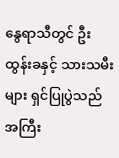နွေရာသီတွင် ဦးထွန်းခနှင့် သားသမီးများ ရှင်ပြုပွဲသည် အကြီး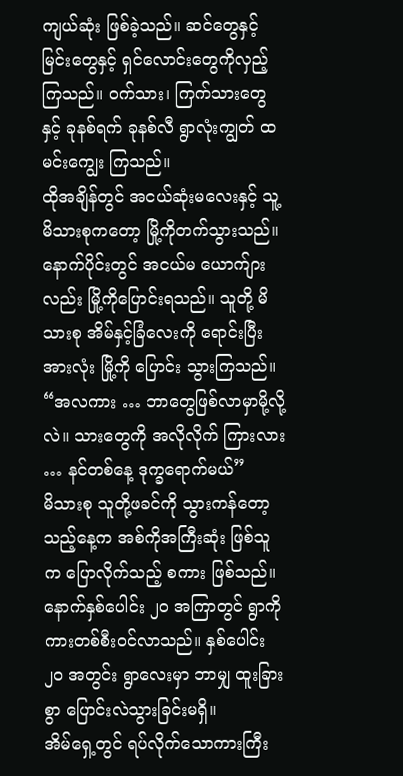ကျယ်ဆုံး ဖြစ်ခဲ့သည်။ ဆင်တွေနှင့် မြင်းတွေနှင့် ရှင်လောင်းတွေကိုလှည့်ကြသည်။ ဝက်သား၊ ကြက်သားတွေနှင့် ခုနစ်ရက် ခုနစ်လီ ရွာလုံးကျွတ် ထမင်းကျွေး ကြသည်။
ထိုအချိန်တွင် အငယ်ဆုံးမလေးနှင့် သူ့မိသားစုကတော့ မြို့ကိုတက်သွားသည်။ နောက်ပိုင်းတွင် အငယ်မ ယောက်ျားလည်း မြို့ကိုပြောင်းရသည်။ သူတို့ မိသားစု အိမ်နှင့်ခြံလေးကို ရောင်းပြီး အားလုံး မြို့ကို ပြောင်း သွားကြသည်။
“အလကား … ဘာတွေဖြစ်လာမှာမို့လို့လဲ။ သားတွေကို အလိုလိုက် ကြားလား … နင်တစ်နေ့ ဒုက္ခရောက်မယ်”
မိသားစု သူတို့ဖခင်ကို သွားကန်တော့သည့်နေ့က အစ်ကိုအကြီးဆုံး ဖြစ်သူက ပြောလိုက်သည့် စကား ဖြစ်သည်။
နောက်နှစ်ပေါင်း ၂၀ အကြာတွင် ရွာကို ကားတစ်စီးဝင်လာသည်။ နှစ်ပေါင်း ၂၀ အတွင်း ရွာလေးမှာ ဘာမျှ ထူးခြားစွာ ပြောင်းလဲသွားခြင်းမရှိ။
အိမ်ရှေ့တွင် ရပ်လိုက်သောကားကြီး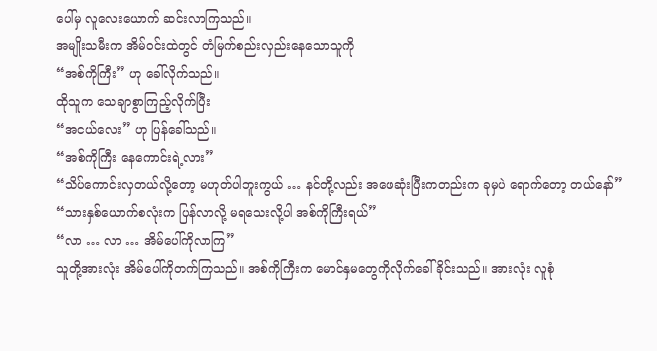ပေါ်မှ လူလေးယောက် ဆင်းလာကြသည်။
အမျိုးသမီးက အိမ်ဝင်းထဲတွင် တံမြက်စည်းလှည်းနေသောသူကို
“အစ်ကိုကြီး” ဟု ခေါ်လိုက်သည်။
ထိုသူက သေချာစွာကြည့်လိုက်ပြီး
“အငယ်လေး” ဟု ပြန်ခေါ်သည်။
“အစ်ကိုကြီး နေကောင်းရဲ့လား”
“သိပ်ကောင်းလှတယ်လို့တော့ မဟုတ်ပါဘူးကွယ် … နင်တို့လည်း အဖေဆုံးပြီးကတည်းက ခုမှပဲ ရောက်တော့ တယ်နော်”
“သားနှစ်ယောက်စလုံးက ပြန်လာလို့ မရသေးလို့ပါ အစ်ကိုကြီးရယ်”
“လာ … လာ … အိမ်ပေါ်ကိုလာကြ”
သူတို့အားလုံး အိမ်ပေါ်ကိုတက်ကြသည်။ အစ်ကိုကြီးက မောင်နှမတွေကိုလိုက်ခေါ်ခိုင်းသည်။ အားလုံး လူစုံ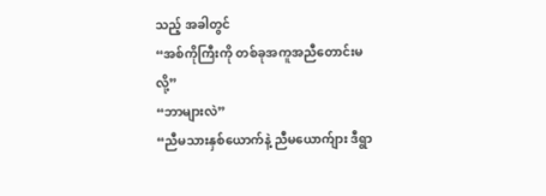သည့် အခါတွင်
“အစ်ကိုကြီးကို တစ်ခုအကူအညီတောင်းမလို့”
“ဘာများလဲ”
“ညီမသားနှစ်ယောက်နဲ့ ညီမယောက်ျား ဒီရွာ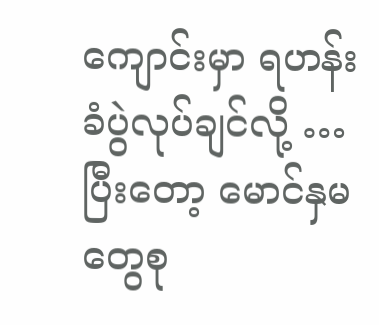ကျောင်းမှာ ရဟန်းခံပွဲလုပ်ချင်လို့ … ပြီးတော့ မောင်နှမတွေစု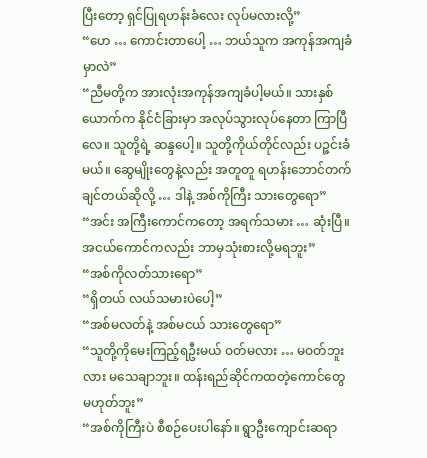ပြီးတော့ ရှင်ပြုရဟန်းခံလေး လုပ်မလားလို့”
“ဟေ … ကောင်းတာပေါ့ … ဘယ်သူက အကုန်အကျခံမှာလဲ”
“ညီမတို့က အားလုံးအကုန်အကျခံပါ့မယ်။ သားနှစ်ယောက်က နိုင်ငံခြားမှာ အလုပ်သွားလုပ်နေတာ ကြာပြီလေ။ သူတို့ရဲ့ ဆန္ဒပေါ့။ သူတို့ကိုယ်တိုင်လည်း ပဉ္ဇင်းခံမယ်။ ဆွေမျိုးတွေနဲ့လည်း အတူတူ ရဟန်းဘောင်တက်ချင်တယ်ဆိုလို့ … ဒါနဲ့ အစ်ကိုကြီး သားတွေရော”
“အင်း အကြီးကောင်ကတော့ အရက်သမား … ဆုံးပြီ။ အငယ်ကောင်ကလည်း ဘာမှသုံးစားလို့မရဘူး”
“အစ်ကိုလတ်သားရော”
“ရှိတယ် လယ်သမားပဲပေါ့”
“အစ်မလတ်နဲ့ အစ်မငယ် သားတွေရော”
“သူတို့ကိုမေးကြည့်ရဦးမယ် ဝတ်မလား … မဝတ်ဘူးလား မသေချာဘူး။ ထန်းရည်ဆိုင်ကထတဲ့ကောင်တွေ မဟုတ်ဘူး”
“အစ်ကိုကြီးပဲ စီစဉ်ပေးပါနော်။ ရွာဦးကျောင်းဆရာ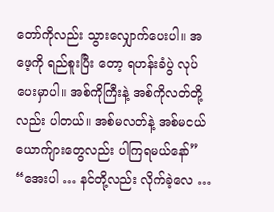တော်ကိုလည်း သွားလျှောက်ပေးပါ။ အဖေ့ကို ရည်စူးပြီး တော့ ရဟန်းခံပွဲ လုပ်ပေးမှာပါ။ အစ်ကိုကြီးနဲ့ အစ်ကိုလတ်တို့လည်း ပါတယ်။ အစ်မလတ်နဲ့ အစ်မငယ် ယောက်ျားတွေလည်း ပါကြရမယ်နော်”
“အေးပါ … နင်တို့လည်း လိုက်ခဲ့လေ …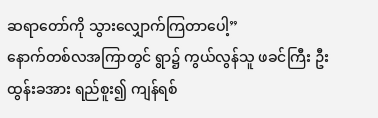ဆရာတော်ကို သွားလျှောက်ကြတာပေါ့”
နောက်တစ်လအကြာတွင် ရွာ၌ ကွယ်လွန်သူ ဖခင်ကြီး ဦးထွန်းခအား ရည်စူး၍ ကျန်ရစ်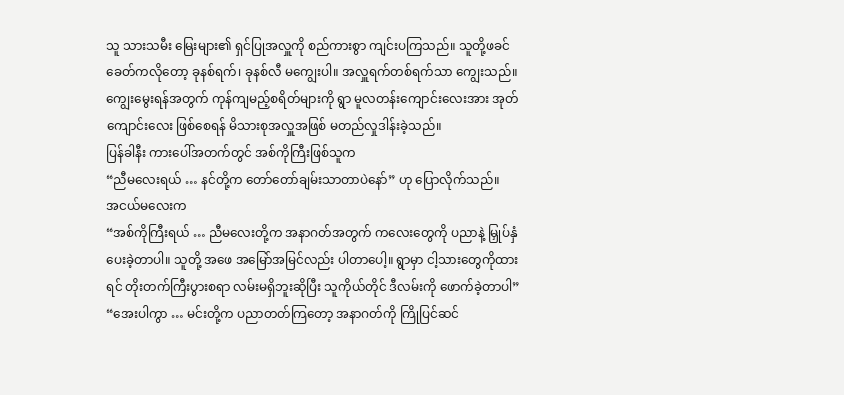သူ သားသမီး မြေးများ၏ ရှင်ပြုအလှူကို စည်ကားစွာ ကျင်းပကြသည်။ သူတို့ဖခင်ခေတ်ကလိုတော့ ခုနစ်ရက်၊ ခုနစ်လီ မကျွေးပါ။ အလှူရက်တစ်ရက်သာ ကျွေးသည်။ ကျွေးမွေးရန်အတွက် ကုန်ကျမည့်စရိတ်များကို ရွာ မူလတန်းကျောင်းလေးအား အုတ်ကျောင်းလေး ဖြစ်စေရန် မိသားစုအလှူအဖြစ် မတည်လှုဒါန်းခဲ့သည်။
ပြန်ခါနီး ကားပေါ်အတက်တွင် အစ်ကိုကြီးဖြစ်သူက
“ညီမလေးရယ် … နင်တို့က တော်တော်ချမ်းသာတာပဲနော်” ဟု ပြောလိုက်သည်။
အငယ်မလေးက
“အစ်ကိုကြီးရယ် … ညီမလေးတို့က အနာဂတ်အတွက် ကလေးတွေကို ပညာနဲ့ မြှုပ်နှံပေးခဲ့တာပါ။ သူတို့ အဖေ အမြော်အမြင်လည်း ပါတာပေါ့။ ရွာမှာ ငါ့သားတွေကိုထားရင် တိုးတက်ကြီးပွားစရာ လမ်းမရှိဘူးဆိုပြီး သူကိုယ်တိုင် ဒီလမ်းကို ဖောက်ခဲ့တာပါ”
“အေးပါကွာ … မင်းတို့က ပညာတတ်ကြတော့ အနာဂတ်ကို ကြိုပြင်ဆင်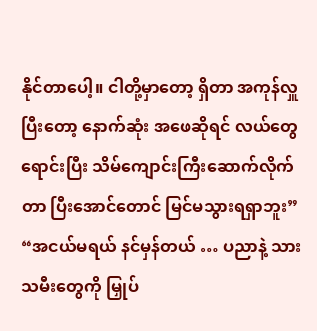နိုင်တာပေါ့။ ငါတို့မှာတော့ ရှိတာ အကုန်လှူပြီးတော့ နောက်ဆုံး အဖေဆိုရင် လယ်တွေရောင်းပြီး သိမ်ကျောင်းကြီးဆောက်လိုက်တာ ပြီးအောင်တောင် မြင်မသွားရရှာဘူး”
“အငယ်မရယ် နင်မှန်တယ် … ပညာနဲ့ သားသမီးတွေကို မြှုပ်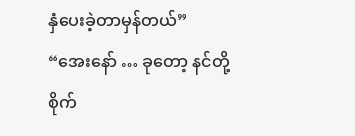နှံပေးခဲ့တာမှန်တယ်”
“အေးနော် … ခုတော့ နင်တို့စိုက်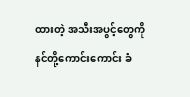ထားတဲ့ အသီးအပွင့်တွေကို နင်တို့ကောင်းကောင်း ခံ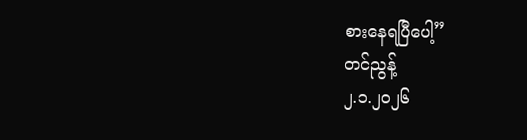စားနေရပြီပေါ့”
တင်ညွန့်
၂.၁.၂၀၂၆